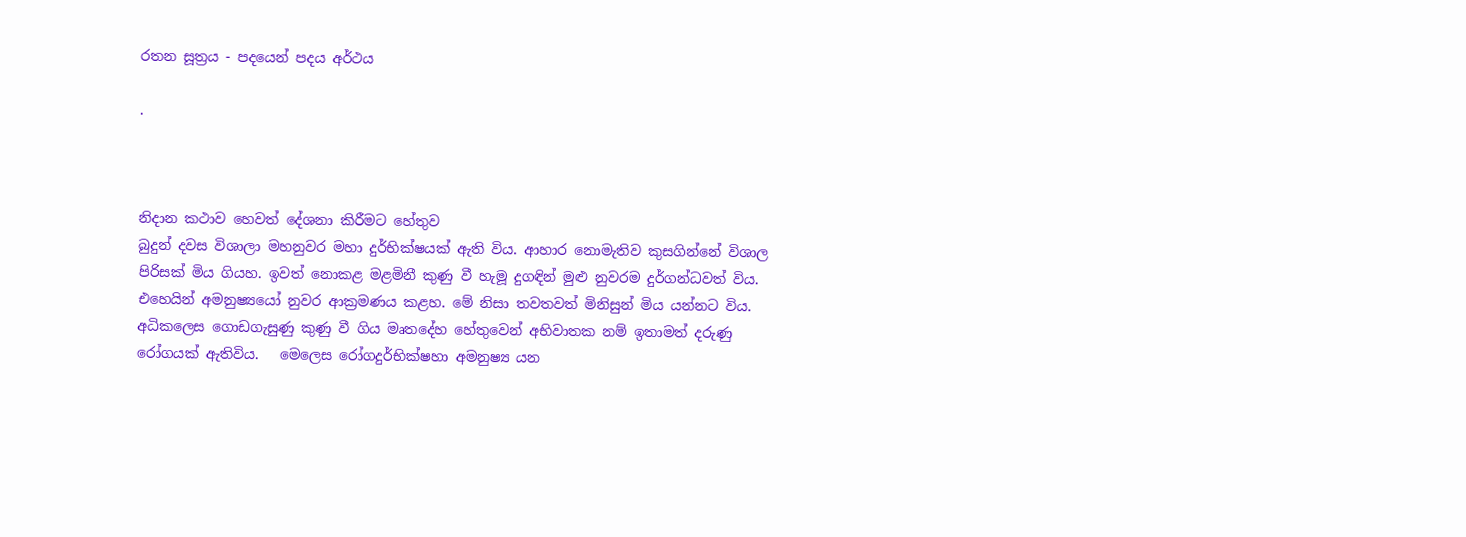රතන සූත්‍රය - පදයෙන් පදය අර්ථය

.



නිදාන කථාව හෙවත් දේශනා කිරීමට හේතුව
බුදුන් දවස විශාලා මහනුවර මහා දුර්භික්ෂයක් ඇති විය. ආහාර නොමැතිව කුසගින්නේ විශාල පිරිසක් මිය ගියහ. ඉවත් ‍නොකළ මළමිනී කුණු වී හැමූ දුගඳින් මුළු නුවරම දුර්ගන්ධවත් විය. එහෙයින් අමනුෂ්‍යයෝ නුවර ආක්‍රමණය කළහ. මේ නිසා තවතවත් මිනිසුන් මිය යන්නට විය.
අධිකලෙස ගොඩගැසුණු කුණු වී ගිය මෘතදේහ හේතුවෙන් අභිවාතක නම් ඉතාමත් දරුණු රෝගයක් ඇතිවිය.   මෙලෙස රෝගදුර්භික්ෂහා අමනුෂ්‍ය යන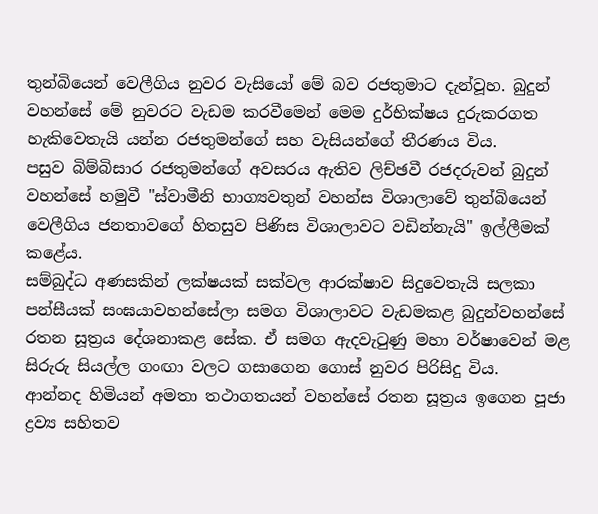තුන්බියෙන් වෙලීගිය නුවර වැසියෝ මේ බව රජතුමාට දැන්වූහ. බුදුන් වහන්සේ මේ නුවරට වැඩම කරවීමෙන් මෙම දුර්භික්ෂය දුරුකරගත හැකිවෙතැයි යන්න රජතුමන්ගේ සහ වැසියන්ගේ තීරණය විය.
පසුව බිම්බිසාර රජතුමන්ගේ අවසරය ඇතිව ලිච්ඡවී රජදරුවන් බුදුන් වහන්සේ හමුවී "ස්වාමීනි භාග්‍යවතුන් වහන්ස විශාලාවේ තුන්බියෙන් වෙලීගිය ජනතාවගේ හිතසුව පිණිස විශාලාවට වඩින්නැයි" ඉල්ලීමක් කළේය.
සම්බුද්ධ අණසකින් ලක්ෂයක් සක්වල ආරක්ෂාව සිදුවෙතැයි සලකා  පන්සීයක් සංඝයාවහන්සේලා සමග විශාලාවට වැඩමකළ බුදුන්වහන්සේ රතන සූත්‍රය දේශනාකළ සේක. ඒ සමග ඇදවැටුණු මහා වර්ෂාවෙන් මළ සිරුරු සියල්ල ගංඟා වලට ගසාගෙන ‍ගොස් නුවර පිරිසිදු විය.
ආන්නද හිමියන් අමතා තථාගතයන් වහන්සේ රතන සූත්‍රය ඉගෙන පූජා ද්‍රව්‍ය සහිතව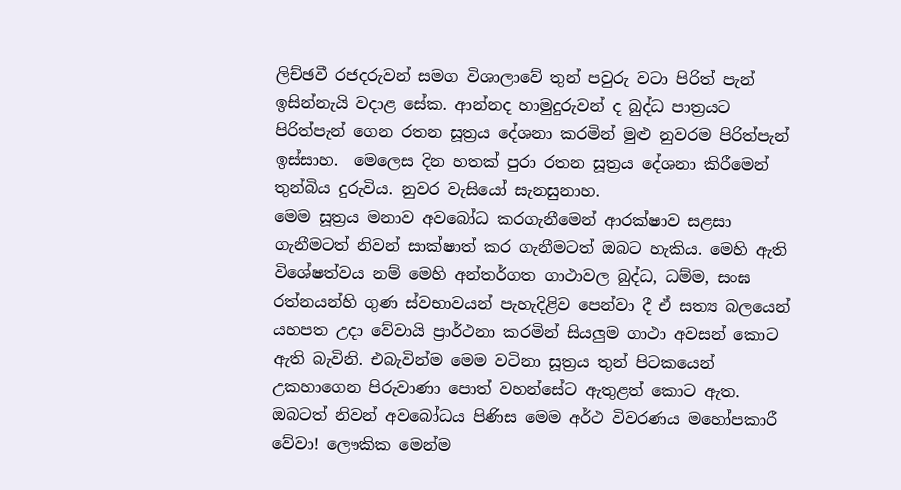ලිච්ඡවී රජදරුවන් සමග විශාලාවේ තුන් පවුරු වටා පිරිත් පැන් ඉසින්නැයි වදාළ සේක. ආන්නද හාමුදුරුවන් ද බුද්ධ පාත්‍රයට පිරිත්පැන් ගෙන රතන සූත්‍රය දේශනා කරමින් මුළු නුවරම පිරිත්පැන් ඉස්සාහ.  මෙලෙස දින හතක් පුරා රතන සූත්‍රය දේශනා කිරීමෙන් තුන්බිය දුරුවිය. නුවර වැසියෝ සැනසුනාහ.
මෙම සූත්‍රය මනාව අවබෝධ කරගැනීමෙන් ආරක්ෂාව සළසා ගැනීමටත් නිවන් සාක්ෂාත් කර ගැනීමටත් ඔබට හැකිය. මෙහි ඇති විශේෂත්වය නම් මෙහි අන්තර්ගත ගාථාවල බුද්ධ, ධම්ම, සංඝ රත්නයන්හි ගුණ ස්වභාවයන් පැහැදිළිව පෙන්වා දී ඒ සත්‍ය බලයෙන් යහපත උදා වේවායි ප්‍රාර්ථනා කරමින් සියලුම ගාථා අවසන් කොට ඇති බැවිනි. එබැවින්ම මෙම වටිනා සූත්‍රය තුන් පිටකයෙන් උකහාගෙන පිරුවාණා පොත් වහන්සේට ඇතුළත් කොට ඇත. ඔබටත් නිවන් අවබෝධය පිණිස මෙම අර්ථ විවරණය මහෝපකාරී වේවා! ලෞකික මෙන්ම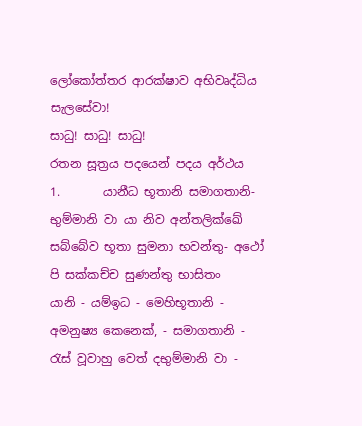ලෝකෝත්තර ආරක්ෂාව අභිවෘද්ධිය සැලසේවා!
සාධු! සාධු! සාධු!
රතන සූත්‍රය පදයෙන් පදය අර්ථය
1.       යානීධ භූතානි සමාගතානි- භුම්මානි වා යා නිව අන්තලික්ඛේ
සබ්බේව භූතා සුමනා භවන්තු- අථෝ පි සක්කච්ච සුණන්තු භාසිතං
යානි - යම්ඉධ - මෙහිභූතානි - අමනුෂ්‍ය කෙනෙක්, - සමාගතානි - රැස් වූවාහු වෙත් දභුම්මානි වා -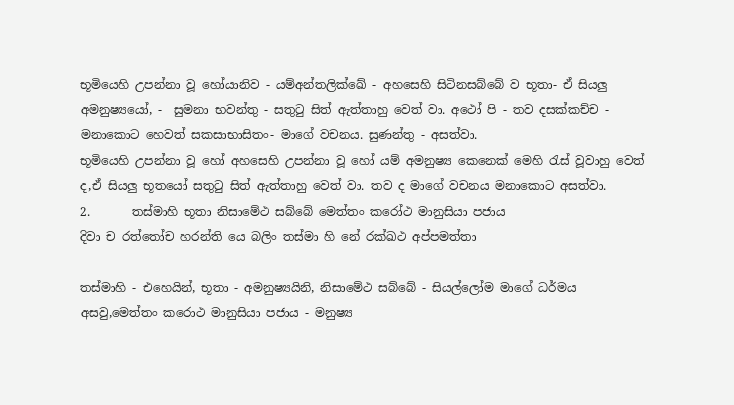භූමියෙහි උපන්නා වූ හෝයානිව - යම්අන්තලික්ඛේ - අහසෙහි සිටිනසබ්බේ ව භූතා- ඒ සියලු අමනුෂ්‍යයෝ, -  සුමනා භවන්තු - සතුටු සිත් ඇත්තාහු වෙත් වා. අථෝ පි - තව දසක්කච්ච - මනාකොට හෙවත් සකසාභාසිතං- මාගේ වචනය. සුණන්තු - අසත්වා.
භූමියෙහි උපන්නා වූ හෝ අහසෙහි උපන්නා වූ හෝ යම් අමනුෂ්‍ය කෙනෙක් මෙහි රැස් වූවාහු වෙත් ද,ඒ සියලු භූතයෝ සතුටු සිත් ඇත්තාහු වෙත් වා. තව ද මාගේ වචනය මනාකොට අසත්වා.
2.       තස්මාහි භූතා නිසාමේථ සබ්බේ මෙත්තං කරෝථ මානුසියා පජාය
දිවා ච රත්තෝච හරන්ති යෙ බලිං තස්මා හි නේ රක්ඛථ අප්පමත්තා

තස්මාහි - එහෙයින්, භූතා - අමනුෂ්‍යයිනි, නිසාමේථ සබ්බේ - සියල්ලෝම මාගේ ධර්මය අසවු,මෙත්තං කරොථ මානුසියා පජාය - මනුෂ්‍ය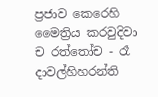ප්‍රජාව කෙරෙහි මෛත්‍රිය කරවුදිවා ච රත්තෝච - රෑ දාවල්හිහරන්ති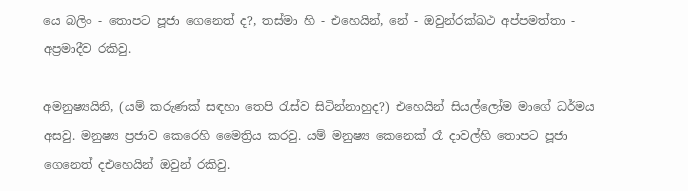යෙ බලිං - තොපට පූජා ගෙනෙත් ද?, තස්මා හි - එහෙයින්, නේ - ඔවුන්රක්ඛථ අප්පමත්තා - අප්‍රමාදීව රකිවු.

අමනුෂ්‍යයිනි, (යම් කරුණක් සඳහා තෙපි රැස්ව සිටින්නාහුද?) එහෙයින් සියල්ලෝම මාගේ ධර්මය අසවු. මනුෂ්‍ය ප්‍රජාව කෙරෙහි මෛත්‍රිය කරවු. යම් මනුෂ්‍ය කෙනෙක් රෑ දාවල්හි තොපට පූජා ගෙනෙත් දඑහෙයින් ඔවුන් රකිවු.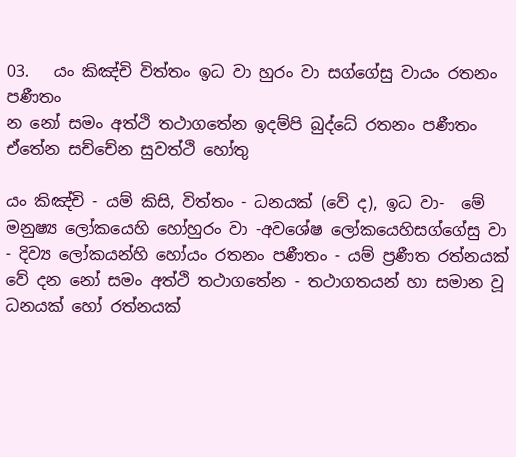03.   යං කිඤ්චි විත්තං ඉධ වා හුරං වා සග්ගේසු වායං රතනං පණීතං
න නෝ සමං අත්ථි තථාගතේන ඉදම්පි බුද්ධේ රතනං පණීතං
ඒතේන සච්චේන සුවත්ථි හෝතු

යං කිඤ්චි - යම් කිසි, විත්තං - ධනයක් (වේ ද), ඉධ වා-  මේ මනුෂ්‍ය ලෝකයෙහි හෝහුරං වා -අවශේෂ ලෝකයෙහිසග්ගේසු වා - දිව්‍ය ලෝකයන්හි හෝයං රතනං පණීතං - යම් ප්‍රණීත රත්නයක් වේ දන නෝ සමං අත්ථි තථාගතේන - තථාගතයන් හා සමාන වූ ධනයක් හෝ රත්නයක්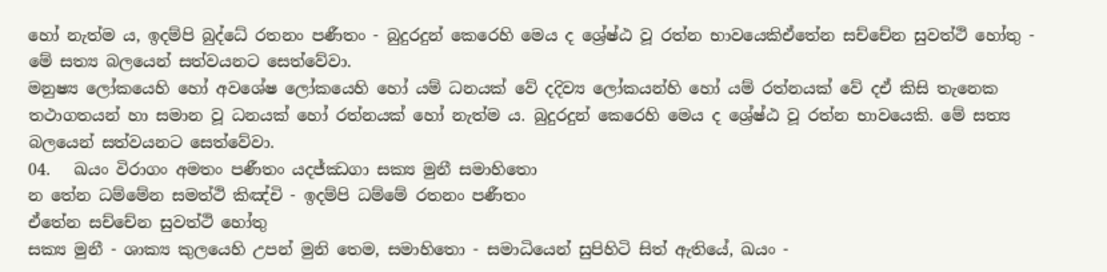හෝ නැත්ම ය, ඉදම්පි බුද්ධේ රතනං පණීතං - බුදුරදුන් කෙරෙහි මෙය ද ශ්‍රේෂ්ඨ වූ රත්න භාවයෙකිඒතේන සච්චේන සුවත්ථි හෝතු - මේ සත්‍ය බලයෙන් සත්වයනට සෙත්වේවා.
මනුෂ්‍ය ලෝකයෙහි හෝ අවශේෂ ලෝකයෙහි හෝ යම් ධනයක් වේ දදිව්‍ය ලෝකයන්හි හෝ යම් රත්නයක් වේ දඒ කිසි තැනෙක තථාගතයන් හා සමාන වූ ධනයක් හෝ රත්නයක් හෝ නැත්ම ය. බුදුරදුන් කෙරෙහි මෙය ද ශ්‍රේෂ්ඨ වූ රත්න භාවයෙකි. මේ සත්‍ය බලයෙන් සත්වයනට සෙත්වේවා.
04.   ඛයං විරාගං අමතං පණීතං යදජ්ඣගා සක්‍ය මුනී සමාහිතො
න තේන ධම්මේන සමත්ථි කිඤ්චි - ඉදම්පි ධම්මේ රතනං පණීතං
ඒතේන සච්චේන සුවත්ථි හෝතු
සක්‍ය මුනී - ශාක්‍ය කුලයෙහි උපන් මුනි තෙම, සමාහිතො - සමාධියෙන් සුපිහිටි සිත් ඇතියේ, ඛයං -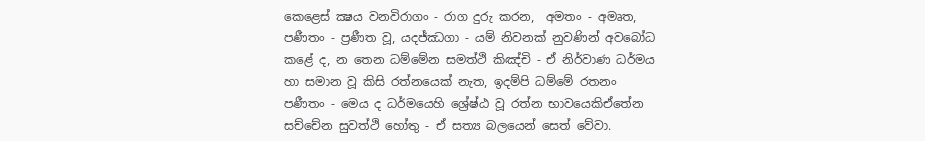කෙළෙස් ක්‍ෂය වනවිරාගං - රාග දුරු කරන,  අමතං - අමෘත, පණීතං - ප්‍රණීත වූ, යදජ්ඣගා - යම් නිවනක් නුවණින් අවබෝධ කළේ ද, න තෙන ධම්මේන සමත්ථි කිඤ්චි - ඒ නිර්වාණ ධර්මය හා සමාන වූ කිසි රත්නයෙක් නැත, ඉදම්පි ධම්මේ රතනං පණීතං - මෙය ද ධර්මයෙහි ශ්‍රේෂ්ඨ වූ රත්න භාවයෙකිඒතේන සච්චේන සුවත්ථි හෝතු - ඒ සත්‍ය බලයෙන් සෙත් වේවා.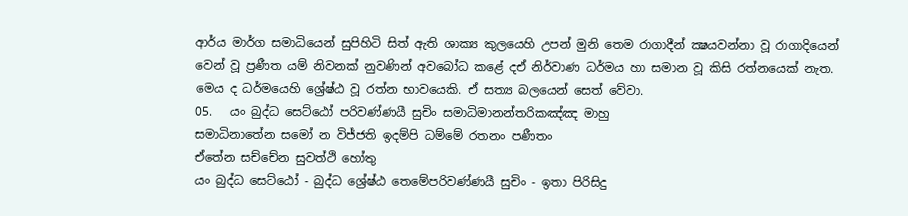ආර්ය මාර්ග සමාධියෙන් සුපිහිටි සිත් ඇති ශාක්‍ය කුලයෙහි උපන් මුනි තෙම රාගාදීන් ක්‍ෂයවන්නා වූ රාගාදියෙන් වෙන් වූ ප්‍රණීත යම් නිවනක් නුවණින් අවබෝධ කළේ දඒ නිර්වාණ ධර්මය හා සමාන වූ කිසි රත්නයෙක් නැත. මෙය ද ධර්මයෙහි ශ්‍රේෂ්ඨ වූ රත්න භාවයෙකි. ඒ සත්‍ය බලයෙන් සෙත් වේවා.
05.   යං බුද්ධ සෙට්ඨෝ පරිවණ්ණයී සුචිං සමාධිමානන්තරිකඤ්ඤ මාහු
සමාධිනාතේන සමෝ න විජ්ජති ඉදම්පි ධම්මේ රතනං පණීතං
ඒතේන සච්චේන සුවත්ථි හෝතු
යං බුද්ධ සෙට්ඨෝ - බුද්ධ ශ්‍රේෂ්ඨ තෙමේපරිවණ්ණයී සුචිං - ඉතා පිරිසිදු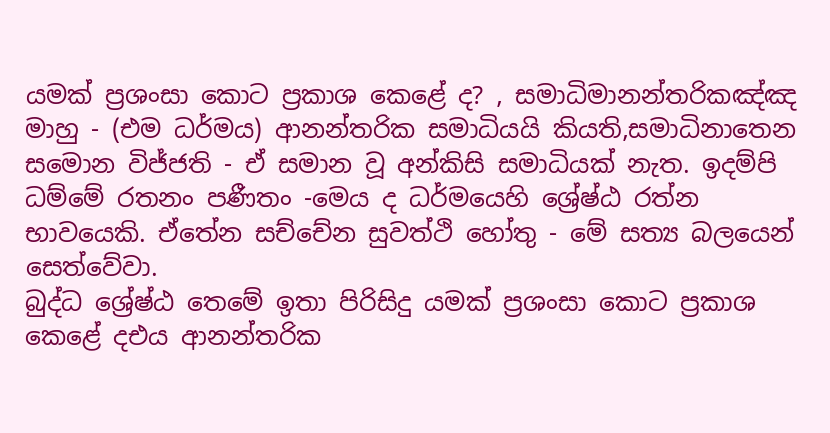යමක් ප්‍රශංසා කොට ප්‍රකාශ කෙළේ ද? , සමාධිමානන්තරිකඤ්ඤ මාහු - (එම ධර්මය) ආනන්තරික සමාධියයි කියති,සමාධිනාතෙන සමොන විජ්ජති - ඒ සමාන වූ අන්කිසි සමාධියක් නැත. ඉදම්පි ධම්මේ රතනං පණීතං -මෙය ද ධර්මයෙහි ශ්‍රේෂ්ඨ රත්න භාවයෙකි. ඒතේන සච්චේන සුවත්ථි හෝතු - මේ සත්‍ය බලයෙන් සෙත්වේවා.
බුද්ධ ශ්‍රේෂ්ඨ තෙමේ ඉතා පිරිසිදු යමක් ප්‍රශංසා කොට ප්‍රකාශ කෙළේ දඑය ආනන්තරික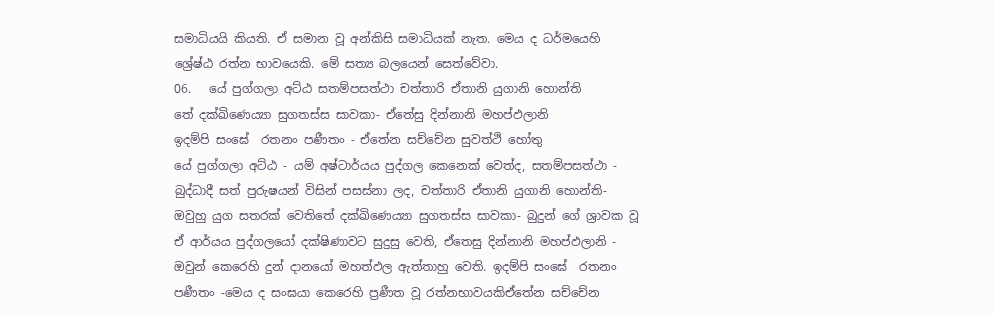සමාධියයි කියති. ඒ සමාන වූ අන්කිසි සමාධියක් නැත. මෙය ද ධර්මයෙහි ශ්‍රේෂ්ඨ රත්න භාවයෙකි. මේ සත්‍ය බලයෙන් සෙත්වේවා.
06.   යේ පුග්ගලා අට්ඨ සතම්පසත්ථා චත්තාරි ඒතානි යුගානි හොන්ති
තේ දක්ඛිණෙය්‍යා සුගතස්ස සාවකා- ඒතේසු දින්නානි මහප්ඵලානි
ඉදම්පි සංඝේ  රතනං පණීතං - ඒතේන සච්චේන සුවත්ථි හෝතු
යේ පුග්ගලා අට්ඨ - යම් අෂ්ටාර්යය පුද්ගල කෙනෙක් වෙත්ද, සතම්පසත්ථා - බුද්ධාදී සත් පුරුෂයන් විසින් පසස්නා ලද, චත්තාරි ඒතානි යුගානි හොන්ති- ඔවුහු යුග සතරක් වෙතිතේ දක්ඛිණෙය්‍යා සුගතස්ස සාවකා- බුදුන් ගේ ශ්‍රාවක වූ ඒ ආර්යය පුද්ගලයෝ දක්ෂිණාවට සුදුසු වෙති, ඒතෙසු දින්නානි මහප්ඵලානි - ඔවුන් කෙරෙහි දුන් දානයෝ මහත්ඵල ඇත්තාහු වෙති. ඉදම්පි සංඝේ  රතනං පණීතං -මෙය ද සංඝයා කෙරෙහි ප්‍රණීත වූ රත්නභාවයකිඒතේන සච්චේන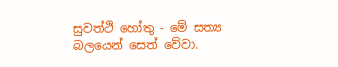සුවත්ථි හෝතු - මේ සත්‍ය බලයෙන් සෙත් වේවා.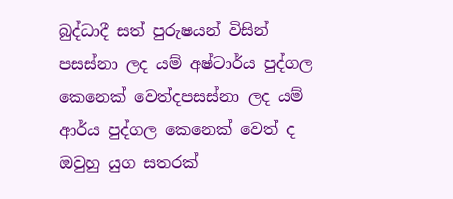බුද්ධාදී සත් පුරුෂයන් විසින් පසස්නා ලද යම් අෂ්ටාර්ය පුද්ගල කෙනෙක් වෙත්දපසස්නා ලද යම් ආර්ය පුද්ගල කෙනෙක් වෙත් ද ඔවුහු යුග සතරක්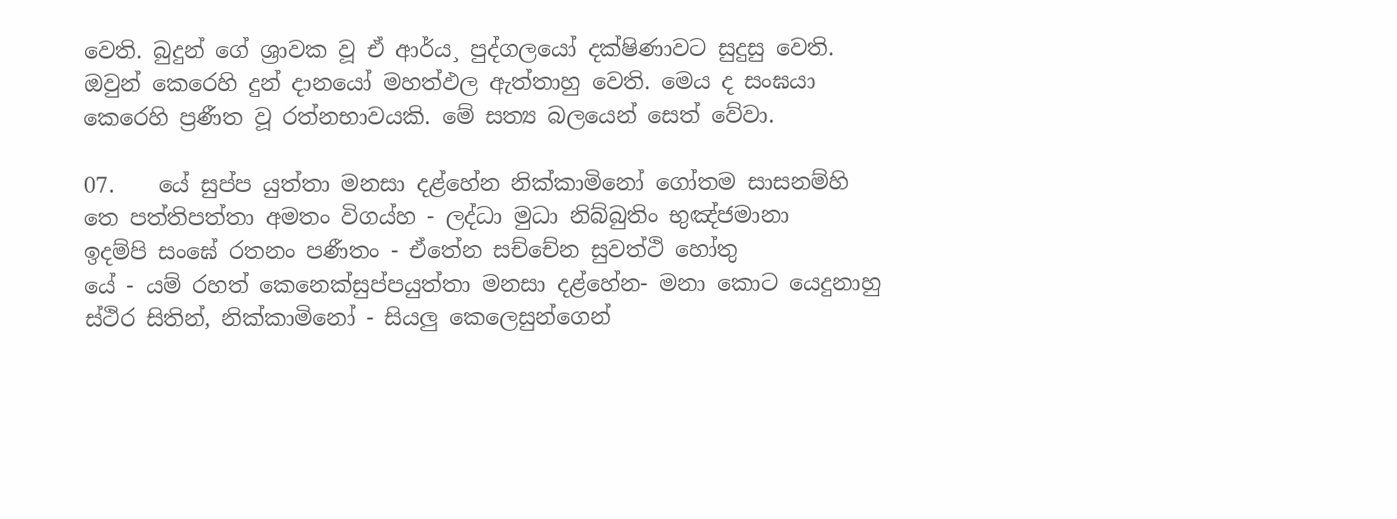වෙති. බුදුන් ගේ ශ්‍රාවක වූ ඒ ආර්ය¸ පුද්ගලයෝ දක්ෂිණාවට සුදුසු වෙති. ඔවුන් කෙරෙහි දුන් දානයෝ මහත්ඵල ඇත්තාහු වෙති. මෙය ද සංඝයා කෙරෙහි ප්‍රණීත වූ රත්නභාවයකි. මේ සත්‍ය බලයෙන් සෙත් වේවා.

07.    යේ සුප්ප යුත්තා මනසා දළ්හේන නික්කාමිනෝ ගෝතම සාසනම්හි
තෙ පත්තිපත්තා අමතං විගය්හ - ලද්ධා මුධා නිබ්බුතිං භුඤ්ජමානා
ඉදම්පි සංඝේ රතනං පණීතං - ඒතේන සච්චේන සුවත්ථි හෝතු
යේ - යම් රහත් කෙනෙක්සුප්පයුත්තා මනසා දළ්හේන- මනා කොට යෙදුනාහු ස්ථිර සිතින්, නික්කාමිනෝ - සියලු කෙලෙසුන්ගෙන්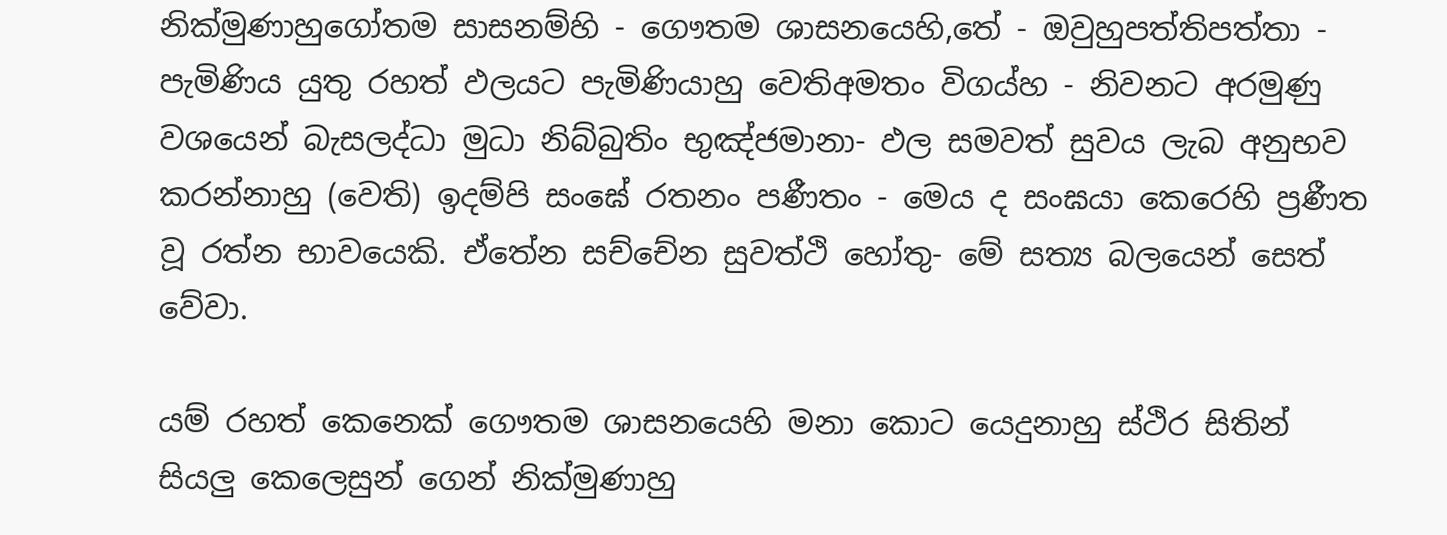නික්මුණාහුගෝතම සාසනම්හි - ගෞතම ශාසනයෙහි,තේ - ඔවුහුපත්තිපත්තා - පැමිණිය යුතු රහත් ඵලයට පැමිණියාහු වෙතිඅමතං විගය්හ - නිවනට අරමුණු වශයෙන් බැසලද්ධා මුධා නිබ්බුතිං භුඤ්ජමානා- ඵල සමවත් සුවය ලැබ අනුභව කරන්නාහු (වෙති) ඉදම්පි සංඝේ රතනං පණීතං - මෙය ද සංඝයා කෙරෙහි ප්‍රණීත වූ රත්න භාවයෙකි. ඒතේන සච්චේන සුවත්ථි හෝතු- මේ සත්‍ය බලයෙන් සෙත් වේවා.

යම් රහත් කෙනෙක් ගෞතම ශාසනයෙහි මනා කොට යෙදුනාහු ස්ථිර සිතින් සියලු කෙලෙසුන් ගෙන් නික්මුණාහු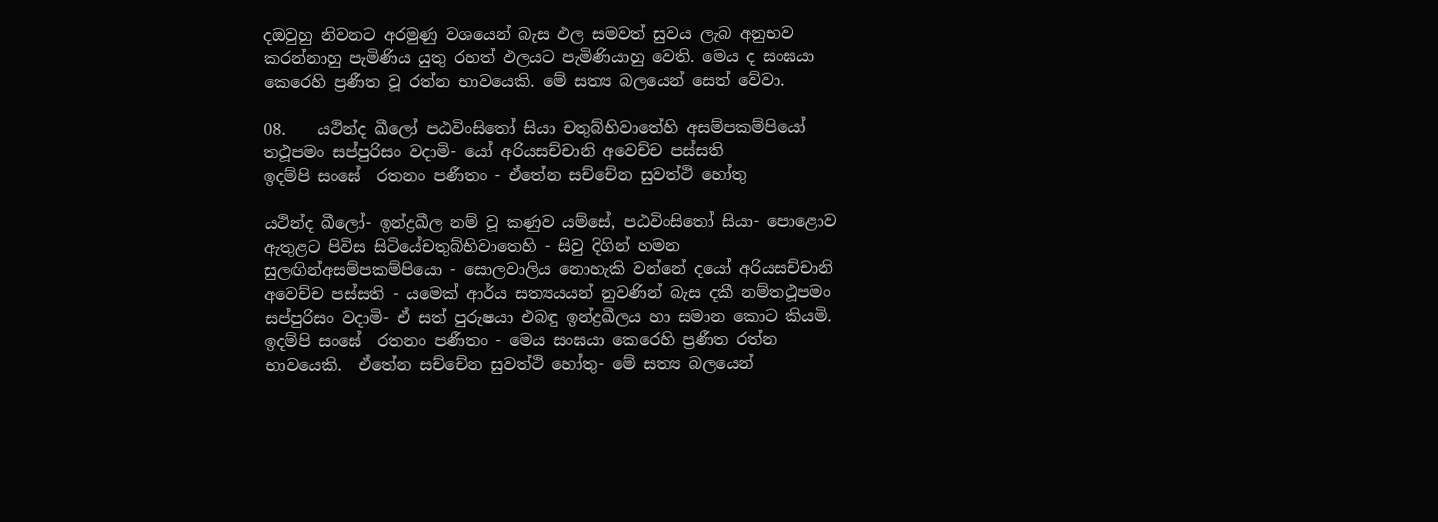දඔවුහු නිවනට අරමුණු වශයෙන් බැස ඵල සමවත් සුවය ලැබ අනුභව කරන්නාහු පැමිණිය යුතු රහත් ඵලයට පැමිණියාහු වෙති. මෙය ද සංඝයා කෙරෙහි ප්‍රණීත වූ රත්න භාවයෙකි. මේ සත්‍ය බලයෙන් සෙත් වේවා.

08.    යථින්ද ඛීලෝ පඨවිංසිතෝ සියා චතුබ්භිවාතේහි අසම්පකම්පියෝ
තථූපමං සප්පුරිසං වදාමි- යෝ අරියසච්චානි අවෙච්ච පස්සති
ඉදම්පි සංඝේ  රතනං පණීතං - ඒතේන සච්චේන සුවත්ථි හෝතු

යථින්ද ඛීලෝ- ඉන්ද්‍රඛීල නම් වූ කණුව යම්සේ, පඨවිංසිතෝ සියා- පොළොව ඇතුළට පිවිස සිටියේචතුබ්භිවාතෙහි - සිවු දිගින් හමන සුලඟින්අසම්පකම්පියො - සොලවාලිය නොහැකි වන්නේ දයෝ අරියසච්චානි අවෙච්ච පස්සති - යමෙක් ආර්ය සත්‍යයයන් නුවණින් බැස දකී නම්තථූපමං සප්පුරිසං වදාමි- ඒ සත් පුරුෂයා එබඳු ඉන්ද්‍රඛීලය හා සමාන කොට කියමි. ඉදම්පි සංඝේ  රතනං පණීතං - මෙය සංඝයා කෙරෙහි ප්‍රණීත රත්න භාවයෙකි.  ඒතේන සච්චේන සුවත්ථි හෝතු- මේ සත්‍ය බලයෙන්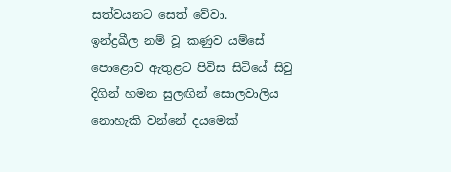සත්වයනට සෙත් වේවා.
ඉන්ද්‍රඛීල නම් වූ කණුව යම්සේ පොළොව ඇතුළට පිවිස සිටියේ සිවු දිගින් හමන සුලඟින් සොලවාලිය නොහැකි වන්නේ දයමෙක්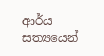ආර්ය සත්‍යයෙන්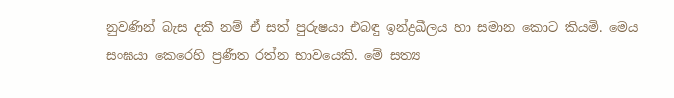නුවණින් බැස දකී නම් ඒ සත් පුරුෂයා එබඳු ඉන්ද්‍රඛීලය හා සමාන කොට කියමි. මෙය සංඝයා කෙරෙහි ප්‍රණීත රත්න භාවයෙකි. මේ සත්‍ය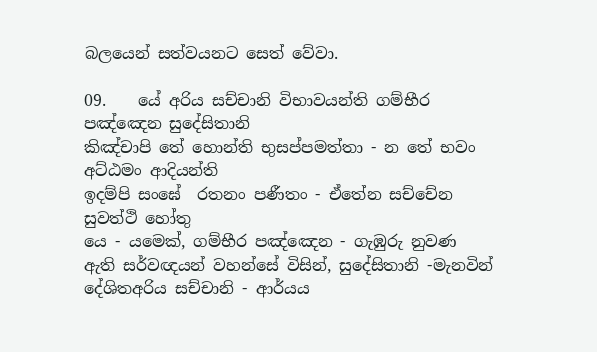බලයෙන් සත්වයනට සෙත් වේවා.

09.    යේ අරිය සච්චානි විභාවයන්ති ගම්භීර පඤ්ඤෙන සුදේසිතානි
කිඤ්චාපි තේ හොන්ති භුසප්පමත්තා - න තේ භවං අට්ඨමං ආදියන්ති
ඉදම්පි සංඝේ  රතනං පණීතං - ඒතේන සච්චේන සුවත්ථි හෝතු
යෙ - යමෙක්, ගම්භීර පඤ්ඤෙන - ගැඹුරු නුවණ ඇති සර්වඥයන් වහන්සේ විසින්, සුදේසිතානි -මැනවින් දේශිතඅරිය සච්චානි - ආර්යය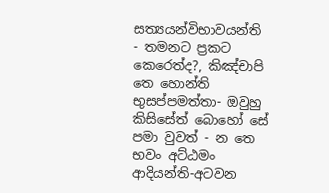සත්‍යයන්විභාවයන්ති  - තමනට ප්‍රකට කෙරෙත්ද?, කිඤ්චාපි තෙ හොන්ති භුසප්පමත්තා- ඔවුහු කිසිසේත් බොහෝ සේ පමා වුවත් - න තෙ භවං අට්ඨමං ආදියන්ති-අටවන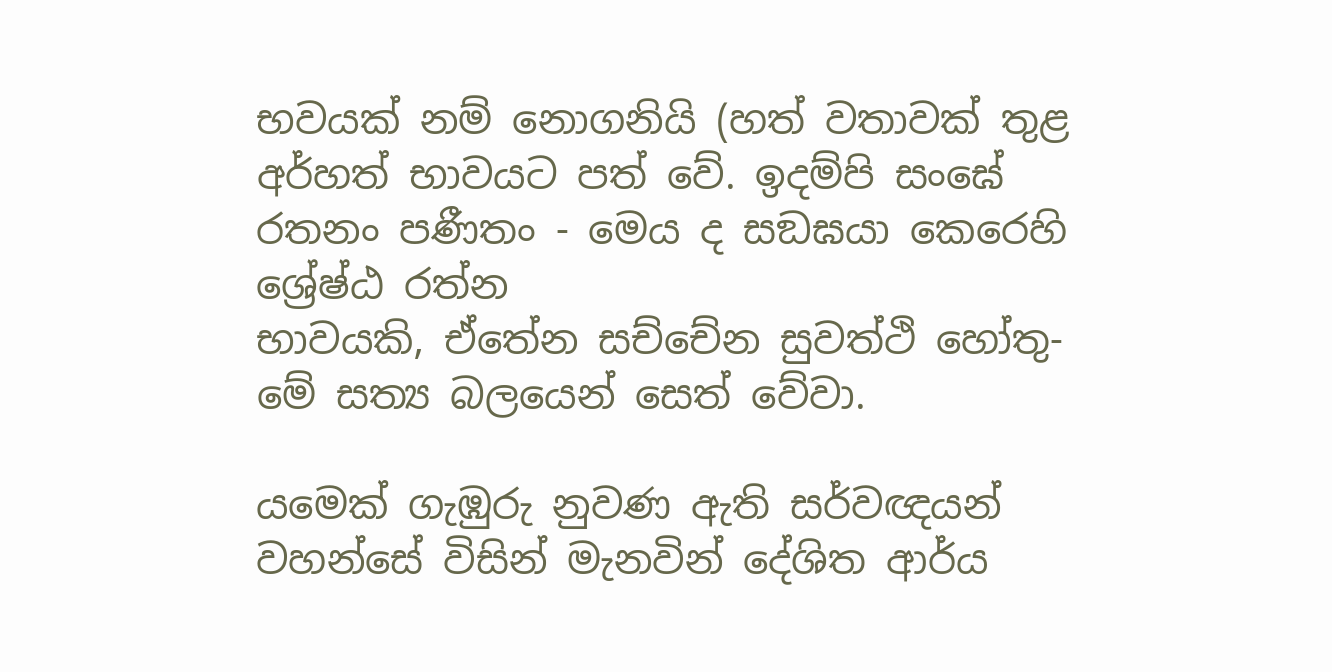භවයක් නම් නොගනියි (හත් වතාවක් තුළ අර්හත් භාවයට පත් වේ. ඉදම්පි සංඝේ  රතනං පණීතං - මෙය ද සඞඝයා කෙරෙහි ශ්‍රේෂ්ඨ රත්න
භාවයකි, ඒතේන සච්චේන සුවත්ථි හෝතු- මේ සත්‍ය බලයෙන් සෙත් වේවා.

යමෙක් ගැඹුරු නුවණ ඇති සර්වඥයන් වහන්සේ විසින් මැනවින් දේශිත ආර්ය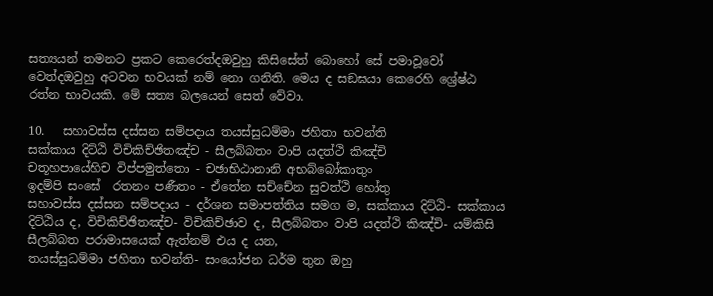සත්‍යයන් තමනට ප්‍රකට කෙරෙත්දඔවුහු කිසිසේත් බොහෝ සේ පමාවූවෝ වෙත්දඔවුහු අටවන භවයක් නම් නො ගනිති. මෙය ද සඞඝයා කෙරෙහි ශ්‍රේෂ්ඨ රත්න භාවයකි. මේ සත්‍ය බලයෙන් සෙත් වේවා.

10.   සහාවස්ස දස්සන සම්පදාය තයස්සුධම්මා ජහිතා භවන්ති
සක්කාය දිට්ඨි විචිකිච්ඡිතඤ්ච - සීලබ්බතං වාපි යදත්ථි කිඤ්චි
චතූහපායේහිච විප්පමුත්තො - චඡාභිඨානානි අභබ්බෝකාතුං
ඉදම්පි සංඝේ  රතනං පණීතං - ඒතේන සච්චේන සුවත්ථි හෝතු
සහාවස්ස දස්සන සම්පදාය - දර්ශන සමාපත්තිය සමග ම, සක්කාය දිට්ඨි- සක්කාය දිට්ඨිය ද, විචිකිච්ඡිතඤ්ච- විචිකිච්ඡාව ද, සීලබ්බතං වාපි යදත්ථි කිඤ්චි- යම්කිසි සීලබ්බත පරාමාසයෙක් ඇත්නම් එය ද යන,
තයස්සුධම්මා ජහිතා භවන්ති- සංයෝජන ධර්ම තුන ඔහු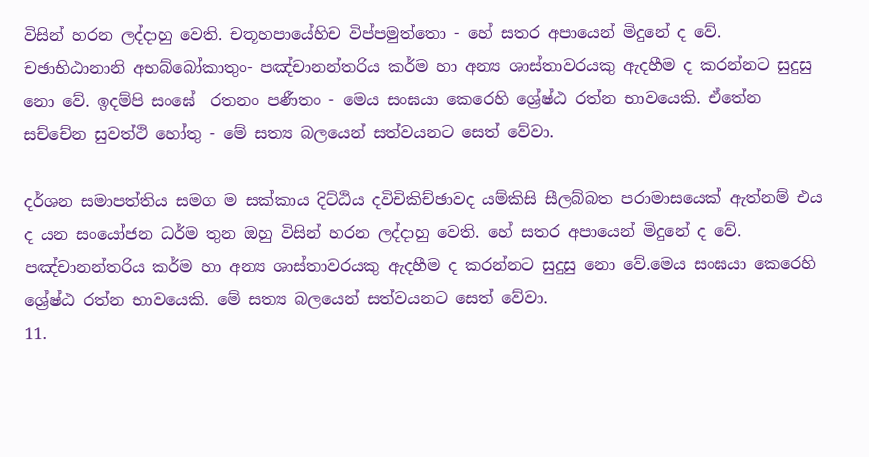විසින් හරන ලද්දාහු වෙති. චතූහපායේහිච විප්පමුත්තො - හේ සතර අපායෙන් මිදුනේ ද වේ. චඡාභිඨානානි අභබ්බෝකාතුං- පඤ්චානන්තරිය කර්ම හා අන්‍ය ශාස්තාවරයකු ඇදහීම ද කරන්නට සුදුසු නො වේ. ඉදම්පි සංඝේ  රතනං පණීතං - මෙය සංඝයා කෙරෙහි ශ්‍රේෂ්ඨ රත්න භාවයෙකි. ඒතේන සච්චේන සුවත්ථි හෝතු - මේ සත්‍ය බලයෙන් සත්වයනට සෙත් වේවා.

දර්ශන සමාපත්තිය සමග ම සක්කාය දිට්ඨිය දවිචිකිච්ඡාවද යම්කිසි සීලබ්බත පරාමාසයෙක් ඇත්නම් එය ද යන සංයෝජන ධර්ම තුන ඔහු විසින් හරන ලද්දාහු වෙති. හේ සතර අපායෙන් මිදුනේ ද වේ. පඤ්චානන්තරිය කර්ම හා අන්‍ය ශාස්තාවරයකු ඇදහීම ද කරන්නට සුදුසු නො වේ.මෙය සංඝයා කෙරෙහි ශ්‍රේෂ්ඨ රත්න භාවයෙකි. මේ සත්‍ය බලයෙන් සත්වයනට සෙත් වේවා.
11.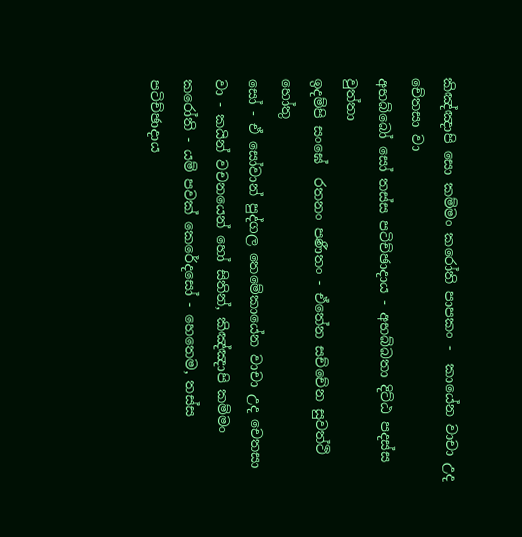කිඤ්ඤාපි සො කම්මං කරෝති පාපකං -  කායේන වාචා උද චේතසා වා
අභබ්බෝ සෝ තස්ස පටිච්ඡාදාය - අභබ්බතා දිට්ඨ පදස්ස වුත්තා
ඉදම්පි සංඝේ  රතනං පණීතං - ඒතේන සච්චේන සුවත්ථි හෝතු
සෝ - ඒ සෝවාන් පුද්ගල තෙමේකායේන වාචා උද චෙතසා වා - කයින් වචනයෙන් හෝ සිතින්, කිඤ්ඤාපි කම්මං කරෝති - යම් පවක් කෙරේදසෝ - හෙතෙම, තස්ස පටිච්ඡාදාය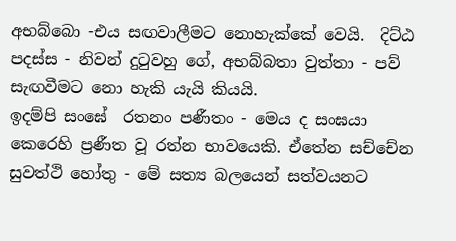අභබ්බො -එය සඟවාලීමට නොහැක්කේ වෙයි.  දිට්ඨ පදස්ස - නිවන් දුටුවහු ගේ, අභබ්බතා වුත්තා - පව් සැඟවීමට නො හැකි යැයි කියයි.
ඉදම්පි සංඝේ  රතනං පණීතං - මෙය ද සංඝයා කෙරෙහි ප්‍රණීත වූ රත්න භාවයෙකි. ඒතේන සච්චේන සුවත්ථි හෝතු - මේ සත්‍ය බලයෙන් සත්වයනට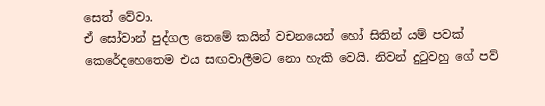සෙත් වේවා.
ඒ සෝවාන් පුද්ගල තෙමේ කයින් වචනයෙන් හෝ සිතින් යම් පවක් කෙරේදහෙතෙම එය සඟවාලීමට නො හැකි වෙයි. නිවන් දුටුවහු ගේ පව්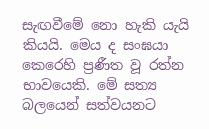සැඟවීමේ නො හැකි යැයි කියයි. මෙය ද සංඝයා කෙරෙහි ප්‍රණීත වූ රත්න භාවයෙකි. මේ සත්‍ය බලයෙන් සත්වයනට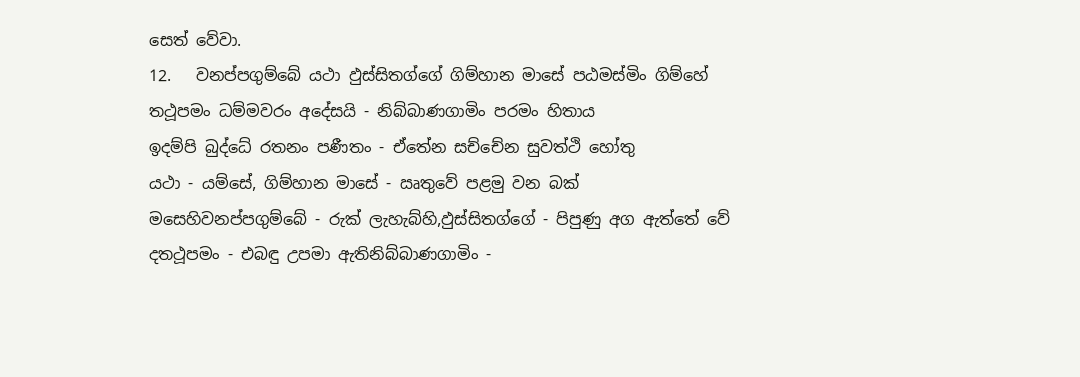සෙත් වේවා.
12.   වනප්පගුම්බේ යථා ඵුස්සිතග්ගේ ගිම්හාන මාසේ පඨමස්මිං ගිම්හේ
තථූපමං ධම්මවරං අදේසයි - නිබ්බාණගාමිං පරමං හිතාය
ඉදම්පි බුද්ධේ රතනං පණීතං - ඒතේන සච්චේන සුවත්ථි හෝතු
යථා - යම්සේ, ගිම්හාන මාසේ - ඍතුවේ පළමු වන බක් මසෙහිවනප්පගුම්බේ - රුක් ලැහැබ්හි,ඵුස්සිතග්ගේ - පිපුණු අග ඇත්තේ වේ දතථූපමං - එබඳු උපමා ඇතිනිබ්බාණගාමිං -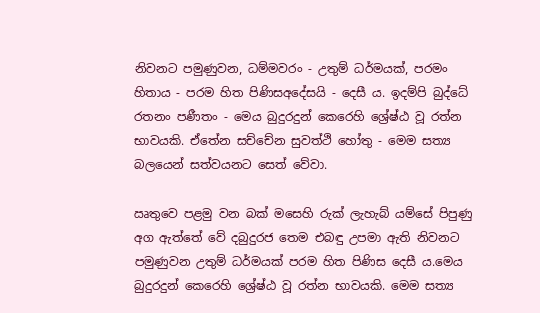නිවනට පමුණුවන, ධම්මවරං - උතුම් ධර්මයක්, පරමං හිතාය - පරම හිත පිණිසඅදේසයි - දෙසී ය. ඉදම්පි බුද්ධේ රතනං පණීතං - මෙය බුදුරදුන් කෙරෙහි ශ්‍රේෂ්ඨ වූ රත්න භාවයකි. ඒතේන සච්චේන සුවත්ථි හෝතු - මෙම සත්‍ය බලයෙන් සත්වයනට සෙත් වේවා.

ඍතුවෙ පළමු වන බක් මසෙහි රුක් ලැහැබ් යම්සේ පිපුණු අග ඇත්තේ වේ දබුදුරජ තෙම එබඳු උපමා ඇති නිවනට පමුණුවන උතුම් ධර්මයක් පරම හිත පිණිස දෙසී ය.මෙය බුදුරදුන් කෙරෙහි ශ්‍රේෂ්ඨ වූ රත්න භාවයකි. මෙම සත්‍ය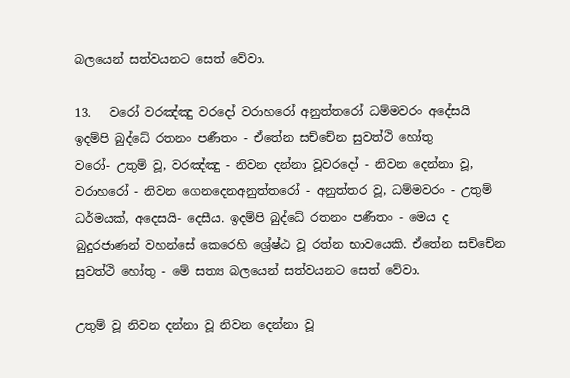බලයෙන් සත්වයනට සෙත් වේවා.

13.   වරෝ වරඤ්ඤු වරදෝ වරාහරෝ අනුත්තරෝ ධම්මවරං අදේසයි
ඉදම්පි බුද්ධේ රතනං පණීතං - ඒතේන සච්චේන සුවත්ථි හෝතු
වරෝ- උතුම් වූ, වරඤ්ඤු - නිවන දන්නා වූවරදෝ - නිවන දෙන්නා වූ, වරාහරෝ - නිවන ගෙනදෙනඅනුත්තරෝ - අනුත්තර වූ, ධම්මවරං - උතුම් ධර්මයක්, අදෙසයි- දෙසීය. ඉදම්පි බුද්ධේ රතනං පණීතං - මෙය ද බුදුරජාණන් වහන්සේ කෙරෙහි ශ්‍රේෂ්ඨ වූ රත්න භාවයෙකි. ඒතේන සච්චේන සුවත්ථි හෝතු - මේ සත්‍ය බලයෙන් සත්වයනට සෙත් වේවා.

උතුම් වූ නිවන දන්නා වූ නිවන දෙන්නා වූ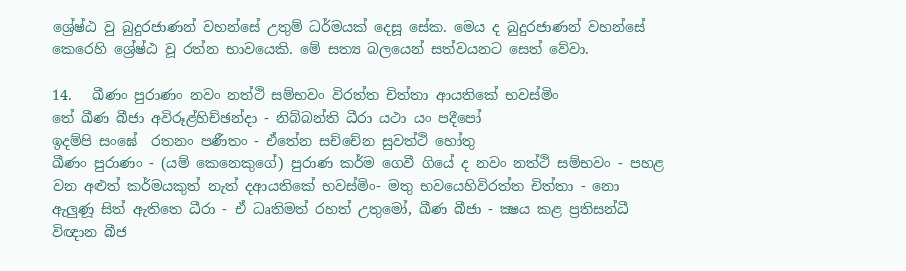ශ්‍රේෂ්ඨ වු බුදුරජාණන් වහන්සේ උතුම් ධර්මයක් දෙසූ සේක. මෙය ද බුදුරජාණන් වහන්සේ කෙරෙහි ශ්‍රේෂ්ඨ වූ රත්න භාවයෙකි. මේ සත්‍ය බලයෙන් සත්වයනට සෙත් වේවා.

14.   ඛීණං පුරාණං නවං නත්ථි සම්භවං විරත්ත චිත්තා ආයතිකේ භවස්මිං
තේ ඛීණ බීජා අවිරූළ්හිච්ඡන්දා - නිබ්බන්ති ධීරා යථා යං පදීපෝ
ඉදම්පි සංඝේ  රතනං පණීතං - ඒතේන සච්චේන සුවත්ථි හෝතු
ඛීණං පුරාණං - (යම් කෙනෙකුගේ) පුරාණ කර්ම ගෙවී ගියේ ද නවං නත්ථි සම්භවං - පහළ වන අළුත් කර්මයකුත් නැත් දආයතිකේ භවස්මිං- මතු භවයෙහිවිරත්ත චිත්තා - නො ඇලුණූ සිත් ඇතිතෙ ධීරා - ඒ ධෘතිමත් රහත් උතුමෝ, ඛීණ බීජා - ක්‍ෂය කළ ප්‍රතිසන්ධී විඥාන බීජ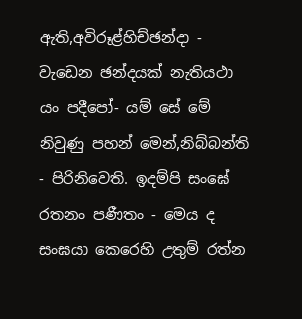ඇති,අවිරූළ්හිච්ඡන්දා - වැඩෙන ඡන්දයක් නැතියථා යං පදීපෝ- යම් සේ මේ නිවුණු පහන් මෙන්,නිබ්බන්ති - පිරිනිවෙති. ඉදම්පි සංඝේ  රතනං පණීතං - මෙය ද සංඝයා කෙරෙහි උතුම් රත්න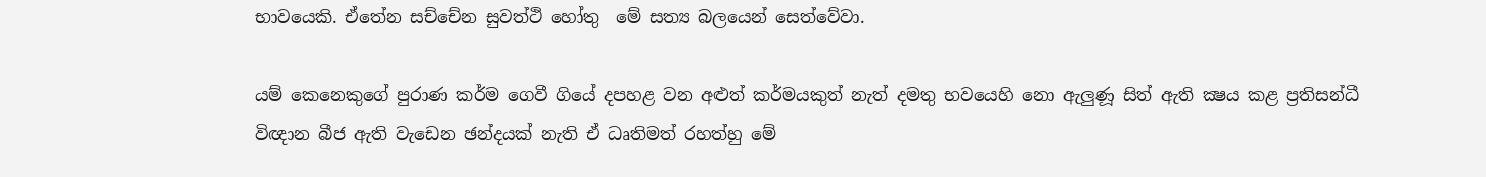භාවයෙකි. ඒතේන සච්චේන සුවත්ථි හෝතු  මේ සත්‍ය බලයෙන් සෙත්වේවා.

යම් කෙනෙකුගේ පුරාණ කර්ම ගෙවී ගියේ දපහළ වන අළුත් කර්මයකුත් නැත් දමතු භවයෙහි නො ඇලුණූ සිත් ඇති ක්‍ෂය කළ ප්‍රතිසන්ධී විඥාන බීජ ඇති වැඩෙන ඡන්දයක් නැති ඒ ධෘතිමත් රහත්හු මේ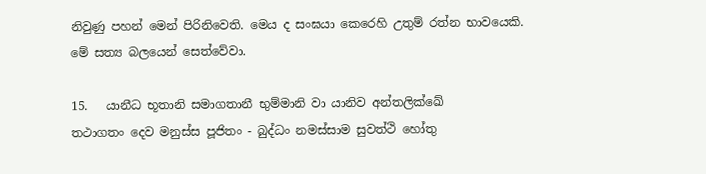නිවුණු පහන් මෙන් පිරිනිවෙති. මෙය ද සංඝයා කෙරෙහි උතුම් රත්න භාවයෙකි. මේ සත්‍ය බලයෙන් සෙත්වේවා.

15.   යානීධ භූතානි සමාගතානී භුම්මානි වා යානිව අන්තලික්ඛේ
තථාගතං දෙව මනුස්ස පූජිතං - බුද්ධං නමස්සාම සුවත්ථි හෝතු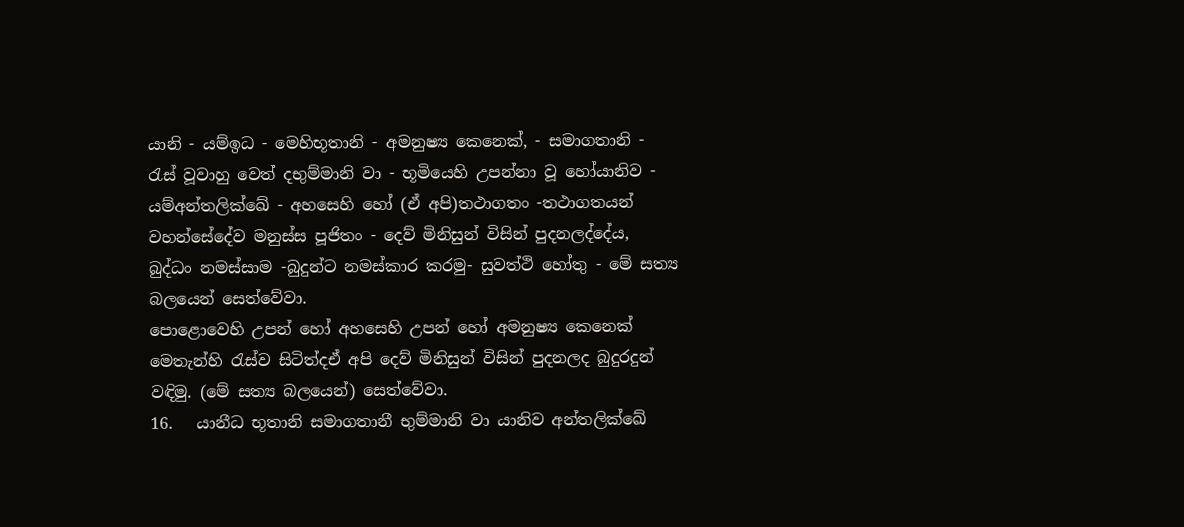යානි - යම්ඉධ - මෙහිභූතානි - අමනුෂ්‍ය කෙනෙක්, - සමාගතානි - රැස් වූවාහු වෙත් දභුම්මානි වා - භූමියෙහි උපන්නා වූ හෝයානිව - යම්අන්තලික්ඛේ - අහසෙහි හෝ (ඒ අපි)තථාගතං -තථාගතයන් වහන්සේදේව මනුස්ස පූජිතං - දෙව් මිනිසුන් විසින් පුදනලද්දේය, බුද්ධං නමස්සාම -බුදුන්ට නමස්කාර කරමු- සුවත්ථි හෝතු - මේ සත්‍ය බලයෙන් සෙත්වේවා.
පොළොවෙහි උපන් හෝ අහසෙහි උපන් හෝ අමනුෂ්‍ය කෙනෙක් මෙතැන්හි රැස්ව සිටිත්දඒ අපි දෙව් මිනිසුන් විසින් පුදනලද බුදුරදුන් වඳිමු. (මේ සත්‍ය බලයෙන්) සෙත්වේවා.
16.   යානීධ භූතානි සමාගතානී භුම්මානි වා යානිව අන්තලික්ඛේ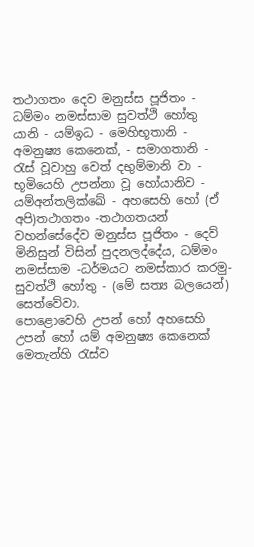තථාගතං දෙව මනුස්ස පූජිතං - ධම්මං නමස්සාම සුවත්ථි හෝතු
යානි - යම්ඉධ - මෙහිභූතානි - අමනුෂ්‍ය කෙනෙක්, - සමාගතානි - රැස් වූවාහු වෙත් දභුම්මානි වා - භූමියෙහි උපන්නා වූ හෝයානිව - යම්අන්තලික්ඛේ - අහසෙහි හෝ (ඒ අපි)තථාගතං -තථාගතයන් වහන්සේදේව මනුස්ස පූජිතං - දෙව් මිනිසුන් විසින් පුදනලද්දේය, ධම්මං නමස්සාම -ධර්මයට නමස්කාර කරමු- සුවත්ථි හෝතු - (මේ සත්‍ය බලයෙන්) සෙත්වේවා.
පොළොවෙහි උපන් හෝ අහසෙහි උපන් හෝ යම් අමනුෂ්‍ය කෙනෙක් මෙතැන්හි රැස්ව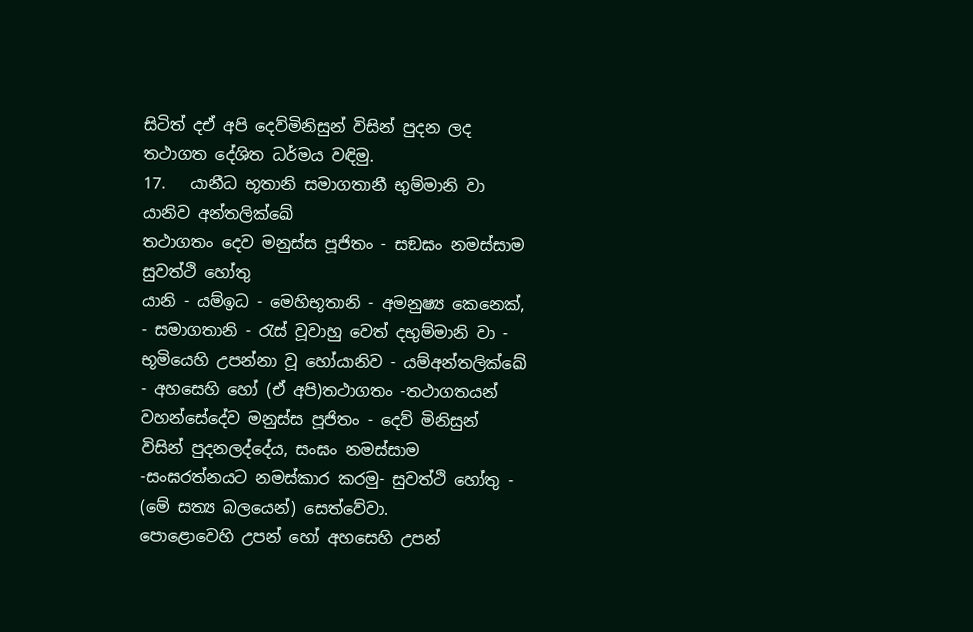සිටිත් දඒ අපි දෙව්මිනිසුන් විසින් පුදන ලද තථාගත දේශිත ධර්මය වඳිමු.
17.   යානීධ භූතානි සමාගතානී භුම්මානි වා යානිව අන්තලික්ඛේ
තථාගතං දෙව මනුස්ස පූජිතං - සඞඝං නමස්සාම සුවත්ථි හෝතු
යානි - යම්ඉධ - මෙහිභූතානි - අමනුෂ්‍ය කෙනෙක්, - සමාගතානි - රැස් වූවාහු වෙත් දභුම්මානි වා - භූමියෙහි උපන්නා වූ හෝයානිව - යම්අන්තලික්ඛේ - අහසෙහි හෝ (ඒ අපි)තථාගතං -තථාගතයන් වහන්සේදේව මනුස්ස පූජිතං - දෙව් මිනිසුන් විසින් පුදනලද්දේය, සංඝං නමස්සාම -සංඝරත්නයට නමස්කාර කරමු- සුවත්ථි හෝතු - (මේ සත්‍ය බලයෙන්) සෙත්වේවා.
පොළොවෙහි උපන් හෝ අහසෙහි උපන්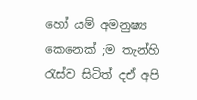හෝ යම් අමනුෂ්‍ය කෙනෙක් ;ම තැන්හි රැස්ව සිටිත් දඒ අපි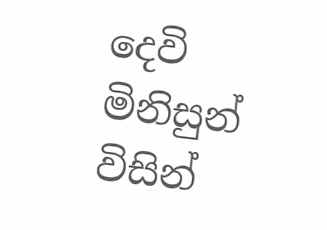දෙවි මිනිසුන් විසින්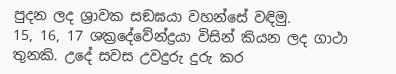පුදන ලද ශ්‍රාවක සඞඝයා වහන්සේ වඳිමු.
15, 16, 17 ශක්‍රදේවේන්ද්‍රයා විසින් කියන ලද ගාථා තුනකි. උදේ සවස උවදුරු දුරු කර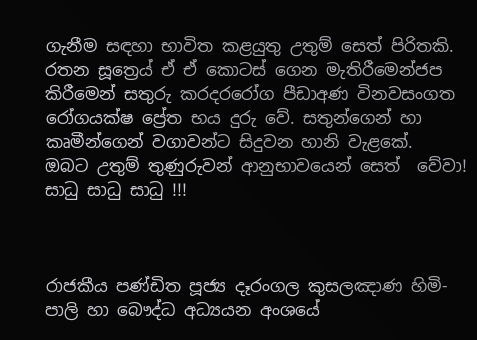ගැනීම සඳහා භාවිත කළයුතු උතුම් සෙත් පිරිතකි. රතන සූත්‍රෙය් ඒ ඒ කොටස් ගෙන මැතිරීමෙන්ජප කිරීමෙන් සතුරු කරදරරෝග පීඩාඅණ විනවසංගත රෝගයක්ෂ ප්‍රේත භය දුරු වේ. සතුන්ගෙන් හා කෘමීන්ගෙන් වගාවන්ට සිදුවන හානි වැළකේ.
ඔබට උතුම් තුණුරුවන් ආනුභාවයෙන් සෙත්  වේවා!
සාධු සාධු සාධු !!!



රාජකීය පණ්ඩිත පූජ්‍ය දෑරංගල කුසලඤාණ හිමි- පාලි හා බෞද්ධ අධ්‍යයන අංශයේ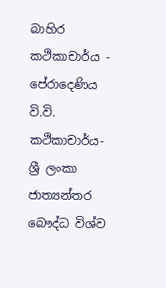බාහිර කථිකාචාර්ය - පේරාදෙණිය වි.වි.
කථිකාචාර්ය- ශ්‍රී ලංකා ජාත්‍යන්තර බෞද්ධ විශ්ව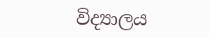විද්‍යාලය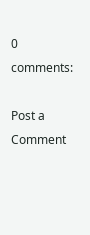0 comments:

Post a Comment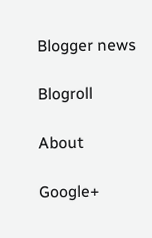Blogger news

Blogroll

About

Google+